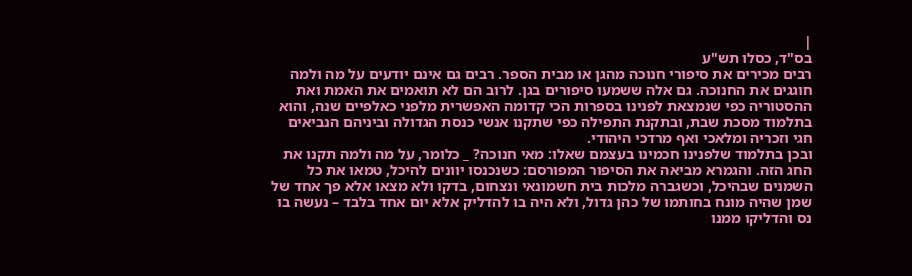|
בס"ד, כסלו תש"ע
רבים מכירים את סיפורי חנוכה מהגן או מבית הספר. רבים גם אינם יודעים על מה ולמה חוגגים את החנוכה. גם אלה ששמעו סיפורים בגן. לרוב הם לא תואמים את האמת ואת ההסטוריה כפי שנמצאת לפנינו בספרות הכי קדומה האפשרית מלפני כאלפיים שנה, והוא בתלמוד מסכת שבת, ובתקנת התפילה כפי שתקנו אנשי כנסת הגדולה וביניהם הנביאים חגי וזכריה ומלאכי ואף מרדכי היהודי.
ובכן בתלמוד שלפנינו חכמינו בעצמם שאלו: מאי חנוכה? _ כלומר, על מה ולמה תקנו את החג הזה. והגמרא מביאה את הסיפור המפורסם: כשנכנסו יוונים להיכל, טמאו את כל השמנים שבהיכל, וכשגברה מלכות בית חשמונאי ונצחום, בדקו ולא מצאו אלא פך אחד של שמן שהיה מונח בחותמו של כהן גדול, ולא היה בו להדליק אלא יום אחד בלבד – נעשה בו נס והדליקו ממנו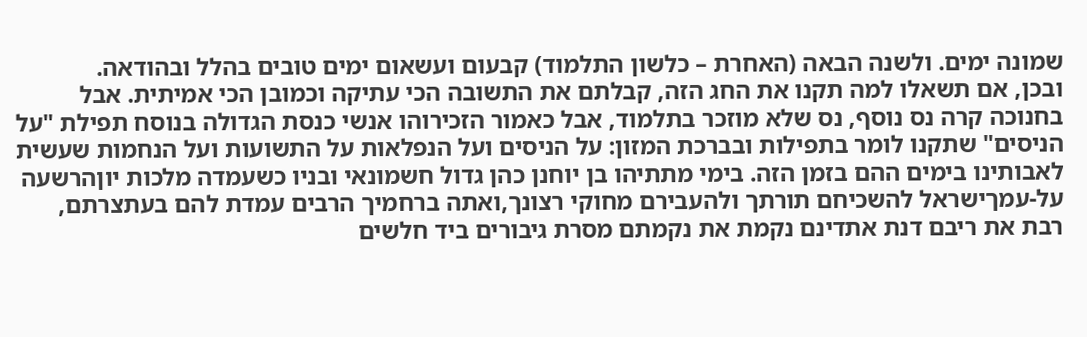שמונה ימים. ולשנה הבאה (האחרת – כלשון התלמוד) קבעום ועשאום ימים טובים בהלל ובהודאה.
ובכן, אם תשאלו למה תקנו את החג הזה, קבלתם את התשובה הכי עתיקה וכמובן הכי אמיתית. אבל בחנוכה קרה נס נוסף, נס שלא מוזכר בתלמוד, אבל כאמור הזכירוהו אנשי כנסת הגדולה בנוסח תפילת "על הניסים" שתקנו לומר בתפילות ובברכת המזון: על הניסים ועל הנפלאות על התשועות ועל הנחמות שעשית לאבותינו בימים ההם בזמן הזה. בימי מתתיהו בן יוחנן כהן גדול חשמונאי ובניו כשעמדה מלכות יוןהרשעה על-עמךישראל להשכיחם תורתך ולהעבירם מחוקי רצונך,ואתה ברחמיך הרבים עמדת להם בעתצרתם, רבת את ריבם דנת אתדינם נקמת את נקמתם מסרת גיבורים ביד חלשים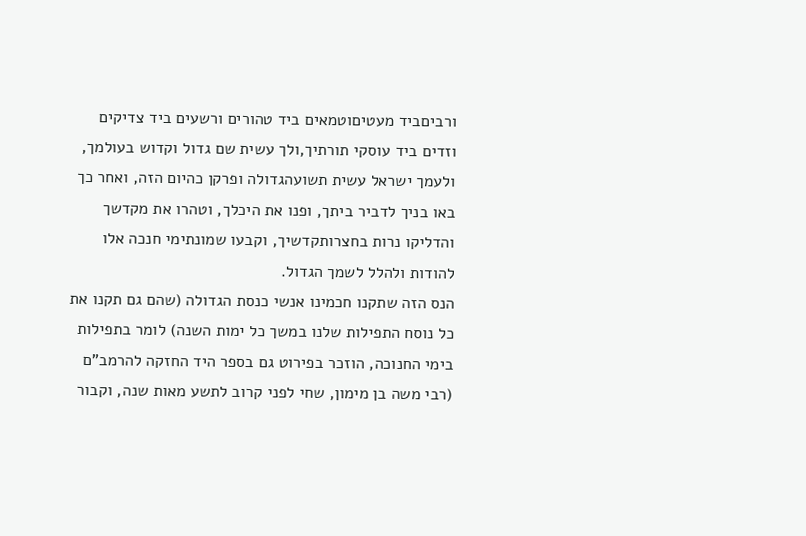ורביםביד מעטיםוטמאים ביד טהורים ורשעים ביד צדיקים וזדים ביד עוסקי תורתיך,ולך עשית שם גדול וקדוש בעולמך, ולעמך ישראל עשית תשועהגדולה ופרקן כהיום הזה, ואחר כך באו בניך לדביר ביתך, ופנו את היכלך, וטהרו את מקדשך והדליקו נרות בחצרותקדשיך, וקבעו שמונתימי חנכה אלו להודות ולהלל לשמך הגדול.
הנס הזה שתקנו חכמינו אנשי כנסת הגדולה (שהם גם תקנו את כל נוסח התפילות שלנו במשך כל ימות השנה) לומר בתפילות בימי החנוכה, הוזכר בפירוט גם בספר היד החזקה להרמב"ם (רבי משה בן מימון, שחי לפני קרוב לתשע מאות שנה, וקבור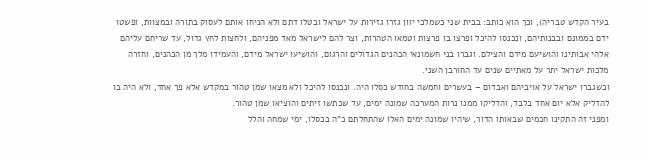בעיר הקדש טבריה), וכך הוא כותב: בבית שני כשמלכי יוון גזרו גזירות על ישראל ובטלו דתם ולא הניחו אותם לעסוק בתורה ובמצוות, ופשטו ידם בממונם ובבנותיהם, ונכנסו להיכל ופרצו בו פרצות וטמאו הטהרות, וצר להם לישראל מאד מפניהם, ולחצות לחץ גדול, עד שריחם עליהם אלהי אבותינו והושיעם מידם והצילם. וגברו בני חשמונאי הכהנים הגדולים והרגום, והושיעו ישראל מידם, והעמידו מלך מן הכהנים, וחזרה מלכות ישראל יתר על מאתיים שנים עד החורבן השני.
וכשגברו ישראל על אויביהם ואבדום – בעשרים וחמשה בחודש כסלו היה. ונכנסו להיכל ולא מצאו שמן טהור במקדש אלא פך אחד, ולא היה בו להדליק אלא יום אחד בלבד, והדליקו ממנו נרות המערכה שמונה ימים, עד שכתשו זיתים והוציאו שמן טהור.
ומפני זה התקינו חכמים שבאותו הדור, שיהיו שמונה ימים האלו שהתחלתם כ"ה בכסלו, ימי שמחה והלל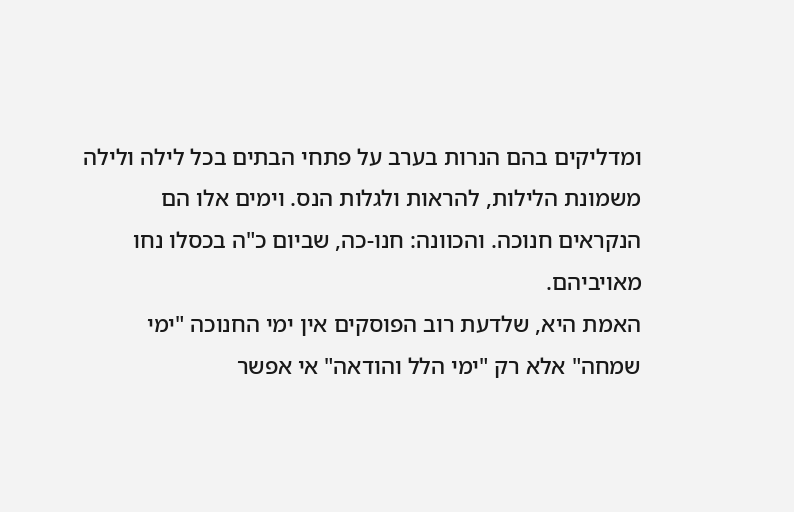ומדליקים בהם הנרות בערב על פתחי הבתים בכל לילה ולילה משמונת הלילות, להראות ולגלות הנס. וימים אלו הם הנקראים חנוכה. והכוונה: חנו-כה, שביום כ"ה בכסלו נחו מאויביהם.
האמת היא, שלדעת רוב הפוסקים אין ימי החנוכה "ימי שמחה" אלא רק "ימי הלל והודאה" אי אפשר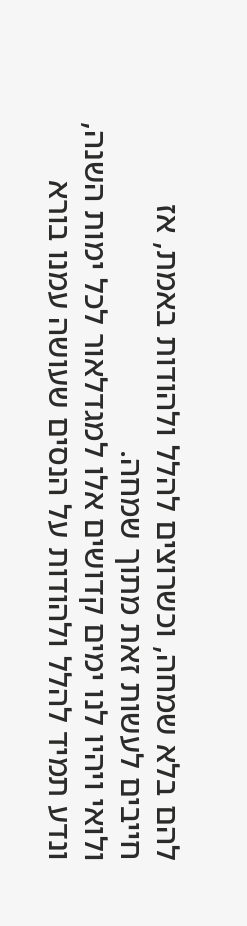להם בלא שמחה, וכשרוצים להלל ולהודות באמת, אז חייבים לעשות זאת מתוך שמחה.
ולואי ויהיו לנו ימים קדושים אלו למגדלאור לכל ימות השנה, ונדע תמיד להלל ולהודות על הנסים שעושה עמנו בורא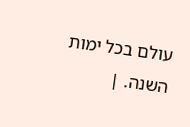עולם בכל ימות השנה. |